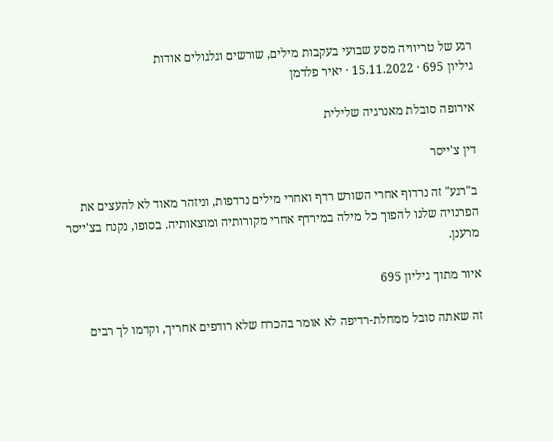רגע של טריוויה מסע שבועי בעקבות מילים, שורשים וגלגולים אודות
גיליון 695 · 15.11.2022 · יאיר פלדמן

אירופה סובלת מאנרגיה שלילית

דין צ'ייסר

ב"רגע" זה נרדוף אחרי השורש רדף ואחרי מילים נרדפות, וניזהר מאוד לא להעצים את הפרנויה שלנו להפוך כל מילה במירדף אחרי מקורותיה ומוצאותיה. בסופו, נקנח בצ'ייסר מרענן.

איור מתוך גיליון 695

זה שאתה סובל ממחלת-רדיפה לא אומר בהכרח שלא רודפים אחריך, וקדמו לך רבים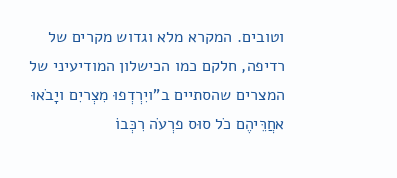וטובים. המקרא מלא וגדוש מקרים של רדיפה, חלקם כמו הכישלון המודיעיני של המצרים שהסתיים ב"ויִרְדְפוּ מִצְריִם ויָבֹאוּ אחֲרֵּיהֶם כֹל סוּס פרְעֹה רִכְּבוֹ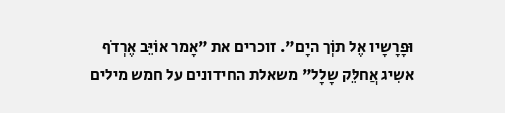וּפָרָשָיו אֶל תוְֹך היָם". זוכרים את "אָמר אוֹיֵּב אֶרְדֹף אשִיג אֲחלֵּק שָלָל" משאלת החידונים על חמש מילים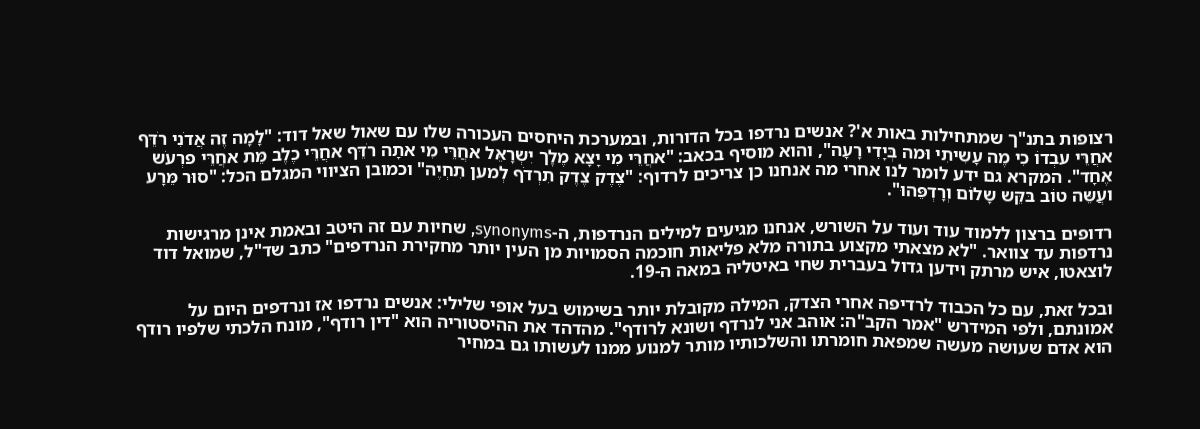רצופות בתנ"ך שמתחילות באות א'? אנשים נרדפו בכל הדורות, ובמערכת היחסים העכורה שלו עם שאול שאל דוד: "לָמָה זֶה אֲדֹנִי רֹדֵּף אחֲרֵּי עבְדוֹ כִי מֶה עָשִיתִי וּמה בְּיָדִי רָעָה", והוא מוסיף בכאב: "אחֲרֵּי מִי יָצָא מֶלְֶך יִשְרָאֵּל אחֲרֵּי מִי אתָה רֹדֵּף אחֲרֵּי כֶלֶב מֵּת אחֲרֵּי פרְעֹש אֶחָד". המקרא גם ידע לומר לנו אחרי מה אנחנו כן צריכים לרדוף: "צֶדֶק צֶדֶק תִרְדֹף לְמען תִחְיֶה" וכמובן הציווי המגלם הכל: "סוּר מֵּרָע ועֲשֵּה טוֹב בּקֵּש שָלוֹם וְרָדְפֵּהוּ".

רדופים ברצון ללמוד עוד ועוד על השורש, אנחנו מגיעים למילים הנרדפות, ה-synonyms, שחיות עם זה היטב ובאמת אינן מרגישות נרדפות עד צוואר. "לא מצאתי מקצוע בתורה מלא פליאות חוכמה הסמויות מן העין יותר מחקירת הנרדפים" כתב שד"ל, שמואל דוד לוצאטו, איש מרתק וידען גדול בעברית שחי באיטליה במאה ה-19.

ובכל זאת, עם כל הכבוד לרדיפה אחרי הצדק, המילה מקובלת יותר בשימוש בעל אופי שלילי: אנשים נרדפו אז ונרדפים היום על אמונתם, ולפי המידרש "אמר הקב"ה: אוהב אני לנרדף ושונא לרודף". מהדהד את ההיסטוריה הוא "דין רודף", מונח הלכתי שלפיו רודף הוא אדם שעושה מעשה שמפאת חומרתו והשלכותיו מותר למנוע ממנו לעשותו גם במחיר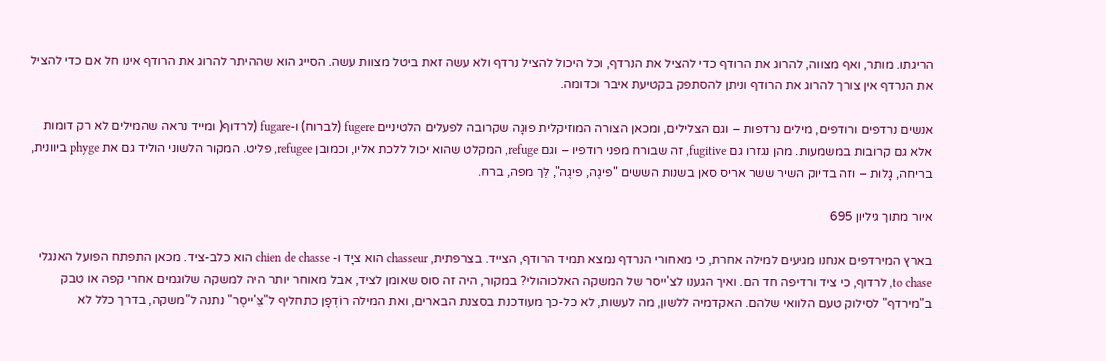הריגתו. מותר, ואף מצווה, להרוג את הרודף כדי להציל את הנרדף, וכל היכול להציל נרדף ולא עשה זאת ביטל מצוות עשה. הסייג הוא שההיתר להרוג את הרודף אינו חל אם כדי להציל את הנרדף אין צורך להרוג את הרודף וניתן להסתפק בקטיעת איבר וכדומה.

אנשים נרדפים ורודפים, מילים נרדפות – וגם הצלילים, ומכאן הצורה המוזיקלית פוּגָה שקרובה לפעלים הלטיניים fugere (לברוח) ו-fugare (לרדוף( ומייד נראה שהמילים לא רק דומות אלא גם קרובות במשמעות. מהן נגזרו גם fugitive, זה שבורח מפני רודפיו – וגם refuge, המקלט שהוא יכול ללכת אליו, וכמובן refugee, פליט. המקור הלשוני הוליד גם את phyge ביוונית, בריחה, גָלוּת – וזה בדיוק השיר ששר אריס סאן בשנות הששים "פיגֶה, פיגֶה", לֵּך מפה, ברח.

איור מתוך גיליון 695

בארץ המירדפים אנחנו מגיעים למילה אחרת, כי מאחורי הנרדף נמצא תמיד הרודף, הצייד. בצרפתית, chasseur הוא ציָד ו- chien de chasse הוא כלב-ציד. מכאן התפתח הפועל האנגלי to chase, לרדוף, כי ציד ורדיפה חד הם. ואיך הגענו לצ'ייסר של המשקה האלכוהולי? במקור, היה זה סוס שאומן לציד, אבל מאוחר יותר היה למשקה שלוגמים אחרי קפה או טבק ב"מירדף" לסילוק טעם הלוואי שלהם. האקדמיה ללשון, מה לעשות, לא כל-כך מעודכנת בסצנת הבארים, ואת המילה רוֹדְפָן כתחליף ל"צֵּ'ייסֶר" נתנה ל"משקה, בדרך כלל לא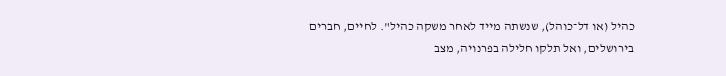כהיל (או דל־כוהל), שנשתה מייד לאחר משקה כהיל". לחיים, חברים בירושלים, ואל תלקו חלילה בפרנויה, מצב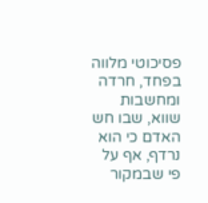פסיכוטי מלווה בפחד, חרדה ומחשבות שווא, שבו חש האדם כי הוא נרדף, אף על פי שבמקור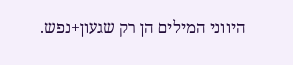היווני המילים הן רק שגעון+נפש.